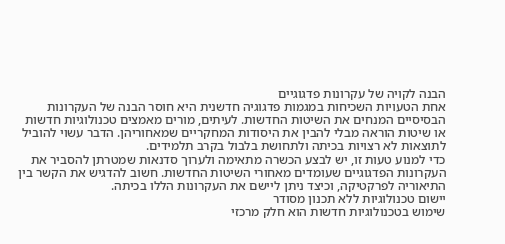הבנה לקויה של עקרונות פדגוגיים
אחת הטעויות השכיחות במגמות פדגוגיה חדשנית היא חוסר הבנה של העקרונות הבסיסיים המנחים את השיטות החדשות. לעיתים, מורים מאמצים טכנולוגיות חדשות או שיטות הוראה מבלי להבין את היסודות המחקריים שמאחוריהן. הדבר עשוי להוביל לתוצאות לא רצויות בכיתה ולתחושת בלבול בקרב תלמידים.
כדי למנוע טעות זו, יש לבצע הכשרה מתאימה ולערוך סדנאות שמטרתן להסביר את העקרונות הפדגוגיים שעומדים מאחורי השיטות החדשות. חשוב להדגיש את הקשר בין התיאוריה לפרקטיקה, וכיצד ניתן ליישם את העקרונות הללו בכיתה.
יישום טכנולוגיות ללא תכנון מסודר
שימוש בטכנולוגיות חדשות הוא חלק מרכזי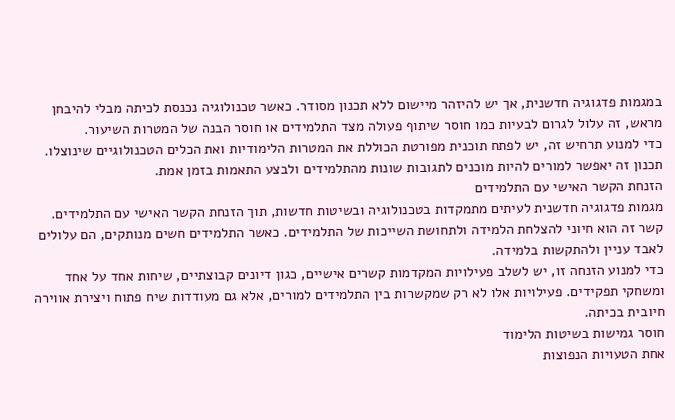במגמות פדגוגיה חדשנית, אך יש להיזהר מיישום ללא תכנון מסודר. כאשר טכנולוגיה נכנסת לכיתה מבלי להיבחן מראש, זה עלול לגרום לבעיות כמו חוסר שיתוף פעולה מצד התלמידים או חוסר הבנה של המטרות השיעור.
כדי למנוע תרחיש זה, יש לפתח תוכנית מפורטת הכוללת את המטרות הלימודיות ואת הכלים הטכנולוגיים שינוצלו. תכנון זה יאפשר למורים להיות מוכנים לתגובות שונות מהתלמידים ולבצע התאמות בזמן אמת.
הזנחת הקשר האישי עם התלמידים
מגמות פדגוגיה חדשנית לעיתים מתמקדות בטכנולוגיה ובשיטות חדשות, תוך הזנחת הקשר האישי עם התלמידים. קשר זה הוא חיוני להצלחת הלמידה ולתחושת השייכות של התלמידים. כאשר התלמידים חשים מנותקים, הם עלולים לאבד עניין ולהתקשות בלמידה.
כדי למנוע הזנחה זו, יש לשלב פעילויות המקדמות קשרים אישיים, כגון דיונים קבוצתיים, שיחות אחד על אחד ומשחקי תפקידים. פעילויות אלו לא רק שמקשרות בין התלמידים למורים, אלא גם מעודדות שיח פתוח ויצירת אווירה חיובית בכיתה.
חוסר גמישות בשיטות הלימוד
אחת הטעויות הנפוצות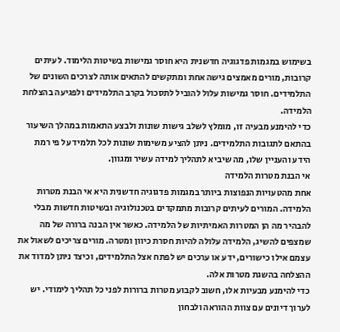בשימוש במגמות פדגוגיה חדשנית היא חוסר גמישות בשיטות הלימוד. לעיתים קרובות, מורים מאמצים גישה אחת ומתקשים להתאים אותה לצרכים השונים של התלמידים. חוסר גמישות עלול להוביל לתסכול בקרב התלמידים ולפגיעה בהצלחת הלמידה.
כדי להימנע מבעיה זו, מומלץ לשלב גישות שונות ולבצע התאמות במהלך השיעור בהתאם לתגובות התלמידים. ניתן להציע משימות שונות לכל תלמיד על פי רמת הידע והעניין שלו, מה שיביא לתהליך למידה עשיר ומגוון.
אי הבנת מטרות הלמידה
אחת מהטעויות הנפוצות ביותר במגמות פדגוגיה חדשנית היא אי הבנת מטרות הלמידה. המורים לעיתים קרובות מתמקדים בטכנולוגיה ובשיטות חדשות מבלי להבהיר מה הן המטרות האמיתיות של הלמידה. כאשר אין הבנה ברורה של מה שמצפים להשיג, הלמידה עלולה להיות חסרת כיוון ומטרה. מורים צריכים לשאול את עצמם אילו כישורים, ידע או ערכים יש לפתח אצל התלמידים, וכיצד ניתן למדוד את ההצלחה בהשגת מטרות אלה.
כדי להימנע מבעיות אלו, חשוב לקבוע מטרות ברורות לפני כל תהליך לימודי. יש לערוך דיונים עם צוות ההוראה ולבחון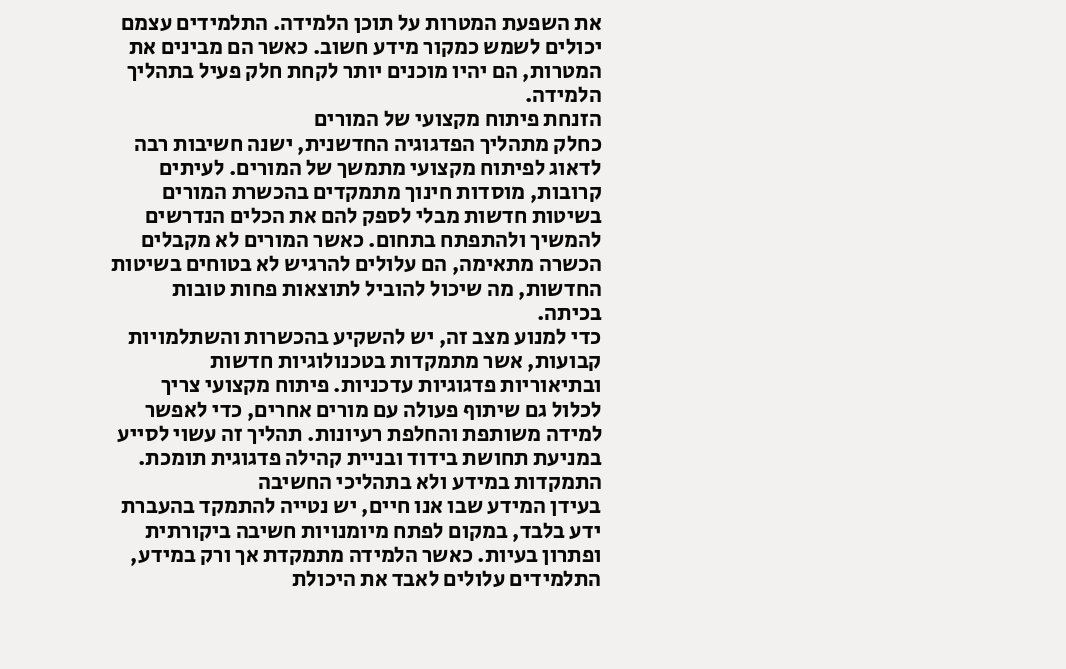את השפעת המטרות על תוכן הלמידה. התלמידים עצמם יכולים לשמש כמקור מידע חשוב. כאשר הם מבינים את המטרות, הם יהיו מוכנים יותר לקחת חלק פעיל בתהליך הלמידה.
הזנחת פיתוח מקצועי של המורים
כחלק מתהליך הפדגוגיה החדשנית, ישנה חשיבות רבה לדאוג לפיתוח מקצועי מתמשך של המורים. לעיתים קרובות, מוסדות חינוך מתמקדים בהכשרת המורים בשיטות חדשות מבלי לספק להם את הכלים הנדרשים להמשיך ולהתפתח בתחום. כאשר המורים לא מקבלים הכשרה מתאימה, הם עלולים להרגיש לא בטוחים בשיטות החדשות, מה שיכול להוביל לתוצאות פחות טובות בכיתה.
כדי למנוע מצב זה, יש להשקיע בהכשרות והשתלמויות קבועות, אשר מתמקדות בטכנולוגיות חדשות ובתיאוריות פדגוגיות עדכניות. פיתוח מקצועי צריך לכלול גם שיתוף פעולה עם מורים אחרים, כדי לאפשר למידה משותפת והחלפת רעיונות. תהליך זה עשוי לסייע במניעת תחושת בידוד ובניית קהילה פדגוגית תומכת.
התמקדות במידע ולא בתהליכי החשיבה
בעידן המידע שבו אנו חיים, יש נטייה להתמקד בהעברת ידע בלבד, במקום לפתח מיומנויות חשיבה ביקורתית ופתרון בעיות. כאשר הלמידה מתמקדת אך ורק במידע, התלמידים עלולים לאבד את היכולת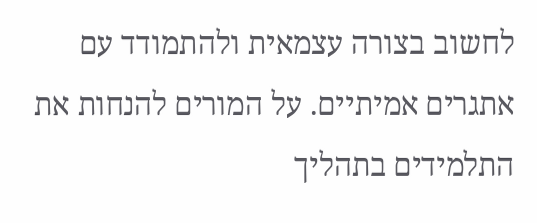לחשוב בצורה עצמאית ולהתמודד עם אתגרים אמיתיים. על המורים להנחות את התלמידים בתהליך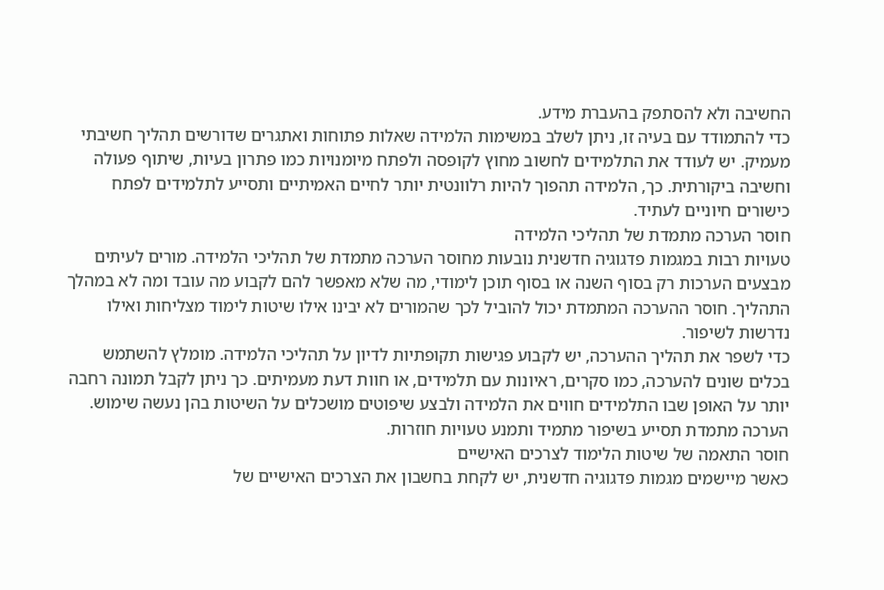החשיבה ולא להסתפק בהעברת מידע.
כדי להתמודד עם בעיה זו, ניתן לשלב במשימות הלמידה שאלות פתוחות ואתגרים שדורשים תהליך חשיבתי מעמיק. יש לעודד את התלמידים לחשוב מחוץ לקופסה ולפתח מיומנויות כמו פתרון בעיות, שיתוף פעולה וחשיבה ביקורתית. כך, הלמידה תהפוך להיות רלוונטית יותר לחיים האמיתיים ותסייע לתלמידים לפתח כישורים חיוניים לעתיד.
חוסר הערכה מתמדת של תהליכי הלמידה
טעויות רבות במגמות פדגוגיה חדשנית נובעות מחוסר הערכה מתמדת של תהליכי הלמידה. מורים לעיתים מבצעים הערכות רק בסוף השנה או בסוף תוכן לימודי, מה שלא מאפשר להם לקבוע מה עובד ומה לא במהלך התהליך. חוסר ההערכה המתמדת יכול להוביל לכך שהמורים לא יבינו אילו שיטות לימוד מצליחות ואילו נדרשות לשיפור.
כדי לשפר את תהליך ההערכה, יש לקבוע פגישות תקופתיות לדיון על תהליכי הלמידה. מומלץ להשתמש בכלים שונים להערכה, כמו סקרים, ראיונות עם תלמידים, או חוות דעת מעמיתים. כך ניתן לקבל תמונה רחבה יותר על האופן שבו התלמידים חווים את הלמידה ולבצע שיפוטים מושכלים על השיטות בהן נעשה שימוש. הערכה מתמדת תסייע בשיפור מתמיד ותמנע טעויות חוזרות.
חוסר התאמה של שיטות הלימוד לצרכים האישיים
כאשר מיישמים מגמות פדגוגיה חדשנית, יש לקחת בחשבון את הצרכים האישיים של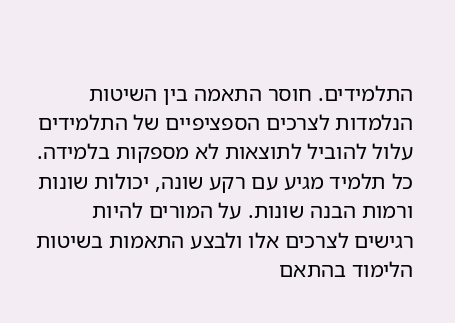התלמידים. חוסר התאמה בין השיטות הנלמדות לצרכים הספציפיים של התלמידים עלול להוביל לתוצאות לא מספקות בלמידה. כל תלמיד מגיע עם רקע שונה, יכולות שונות ורמות הבנה שונות. על המורים להיות רגישים לצרכים אלו ולבצע התאמות בשיטות הלימוד בהתאם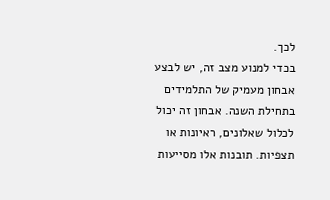לכך.
בכדי למנוע מצב זה, יש לבצע אבחון מעמיק של התלמידים בתחילת השנה. אבחון זה יכול לכלול שאלונים, ראיונות או תצפיות. תובנות אלו מסייעות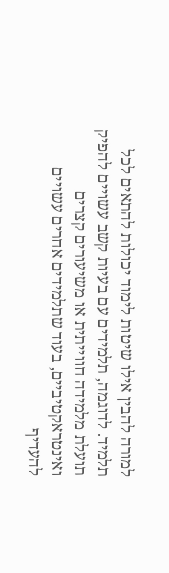למורה להבין אילו שיטות לימוד יכולות להתאים לכל תלמיד. לדוגמה, תלמידים עם בעיות קשב עשויים להפיק תועלת מלמידה חווייתית או משיעורים קצרים ואינטראקטיביים, בעוד שתלמידים אחרים עשויים להעדיף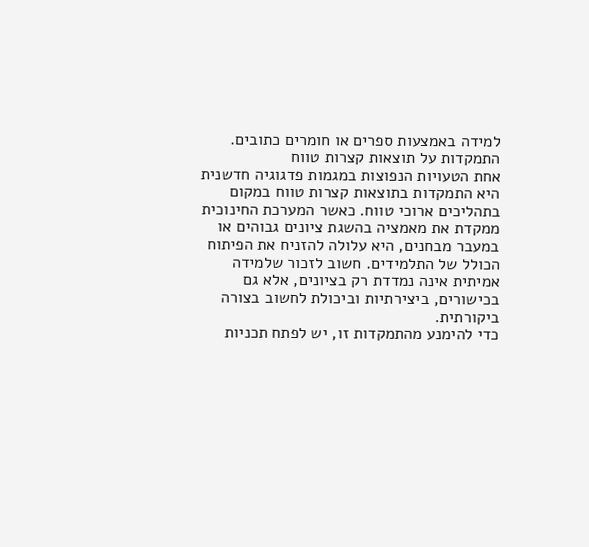למידה באמצעות ספרים או חומרים כתובים.
התמקדות על תוצאות קצרות טווח
אחת הטעויות הנפוצות במגמות פדגוגיה חדשנית היא התמקדות בתוצאות קצרות טווח במקום בתהליכים ארוכי טווח. כאשר המערכת החינוכית ממקדת את מאמציה בהשגת ציונים גבוהים או במעבר מבחנים, היא עלולה להזניח את הפיתוח הכולל של התלמידים. חשוב לזכור שלמידה אמיתית אינה נמדדת רק בציונים, אלא גם בכישורים, ביצירתיות וביכולת לחשוב בצורה ביקורתית.
כדי להימנע מהתמקדות זו, יש לפתח תכניות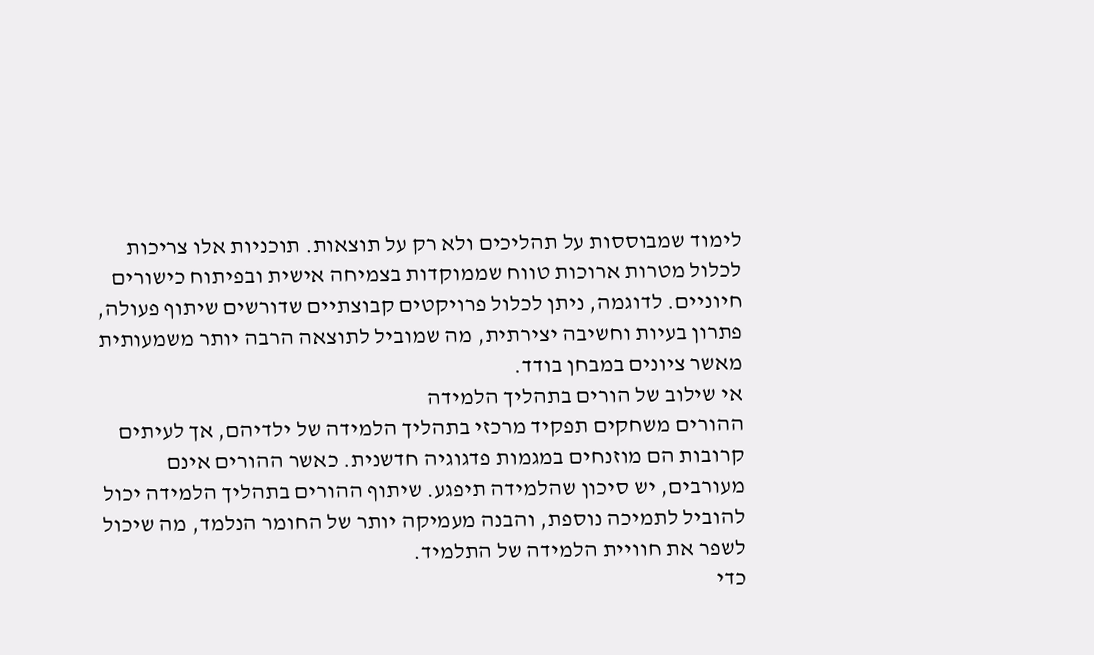לימוד שמבוססות על תהליכים ולא רק על תוצאות. תוכניות אלו צריכות לכלול מטרות ארוכות טווח שממוקדות בצמיחה אישית ובפיתוח כישורים חיוניים. לדוגמה, ניתן לכלול פרויקטים קבוצתיים שדורשים שיתוף פעולה, פתרון בעיות וחשיבה יצירתית, מה שמוביל לתוצאה הרבה יותר משמעותית מאשר ציונים במבחן בודד.
אי שילוב של הורים בתהליך הלמידה
ההורים משחקים תפקיד מרכזי בתהליך הלמידה של ילדיהם, אך לעיתים קרובות הם מוזנחים במגמות פדגוגיה חדשנית. כאשר ההורים אינם מעורבים, יש סיכון שהלמידה תיפגע. שיתוף ההורים בתהליך הלמידה יכול להוביל לתמיכה נוספת, והבנה מעמיקה יותר של החומר הנלמד, מה שיכול לשפר את חוויית הלמידה של התלמיד.
כדי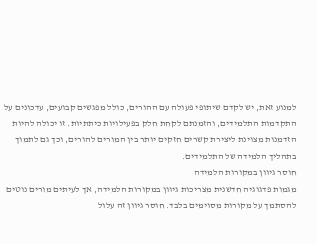למנוע זאת, יש לקדם שיתופי פעולה עם ההורים, כולל מפגשים קבועים, עדכונים על התקדמות התלמידים, והזמנתם לקחת חלק בפעילויות כיתתיות. זו יכולה להיות הזדמנות מצוינת ליצירת קשרים חזקים יותר בין המורים להורים, וכך גם לתמוך בתהליך הלמידה של התלמידים.
חוסר גיוון במקורות הלמידה
מגמות פדגוגיה חדשנית מצריכות גיוון במקורות הלמידה, אך לעיתים מורים נוטים להסתמך על מקורות מסוימים בלבד. חוסר גיוון זה עלול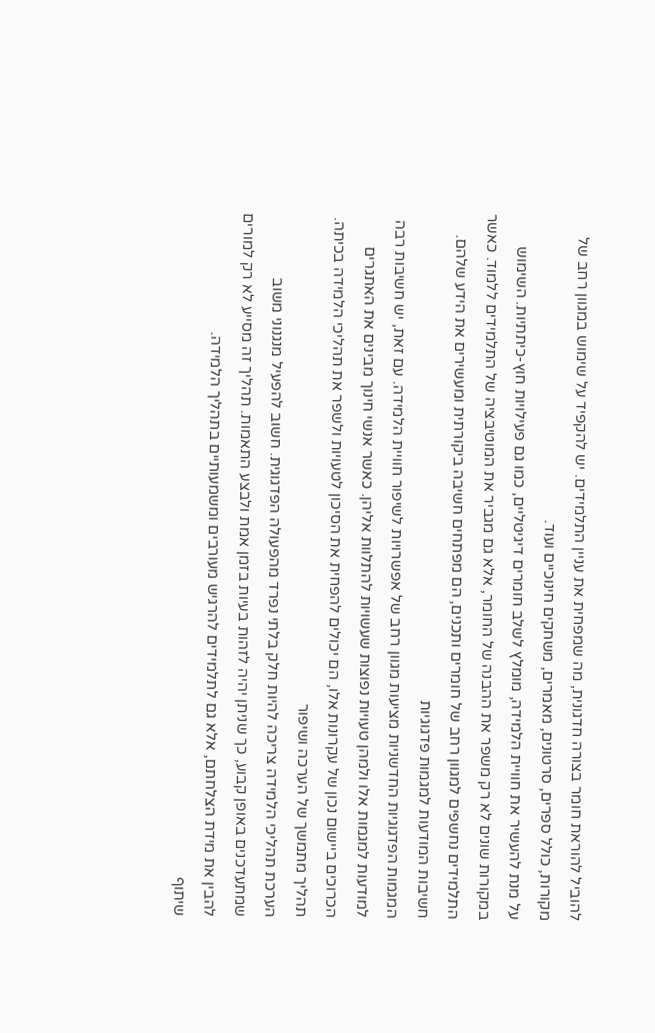להוביל להוראת חומר בצורה חדגונית, מה שמפחית את עניין התלמידים. יש להקפיד על שימוש במגוון רחב של מקורות, כולל ספרים, סרטונים, מאמרים, משחקים חינוכיים ועוד.
על מנת להעשיר את חוויית הלמידה, מומלץ לשלב חומרים דיגיטליים, כמו גם פעילויות חוץ-כיתתיות. השימוש במקורות שונים לא רק משפר את ההבנה של החומר, אלא גם מגביר את המוטיבציה של התלמידים ללמוד. כאשר התלמידים נחשפים למגוון רחב של חומרים ותכנים, הם מפתחים חשיבה ביקורתית ומעשירים את הידע שלהם.
חשיבות המודעות למגמות פדגוגיות
המגמות הפדגוגיות החדשניות מציעות מגוון רחב של אפשרויות לשיפור חוויית הלמידה. עם זאת, יש חשיבות רבה למודעות למגמות אלו ולמהן טעויות נפוצות שעשויות להתלוות אליהן. כאשר אנשי חינוך מבינים את האתגרים הכרוכים ביישום נכון של עקרונות אלו, הם יכולים להפחית את הסיכון לטעויות ולשפר את תהליכי הלמידה בכיתה.
תהליך מתמשך של הערכה ושיפור
הערכת תהליכי הלמידה צריכה להיות חלק בלתי נפרד מהפעולה הפדגוגית. חשוב להפעיל מנגנוני משוב שמתעדכנים באופן קבוע, כך שניתן יהיה לזהות בעיות בזמן אמת ולבצע התאמות. תהליך זה מסייע לא רק למורים להבין את מידת הצלחתם, אלא גם לתלמידים להרגיש מעורבים ומשמעותיים בתהליך הלמידה.
שיתוף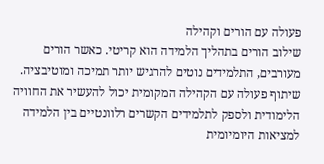פעולה עם הורים וקהילה
שילוב הורים בתהליך הלמידה הוא קריטי. כאשר הורים מעורבים, התלמידים נוטים להרגיש יותר תמיכה ומוטיבציה. שיתוף פעולה עם הקהילה המקומית יכול להעשיר את החוויה הלימודית ולספק לתלמידים הקשרים רלוונטיים בין הלמידה למציאות היומיומית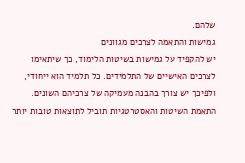שלהם.
גמישות והתאמה לצרכים מגוונים
יש להקפיד על גמישות בשיטות הלימוד, כך שיתאימו לצרכים האישיים של התלמידים. כל תלמיד הוא ייחודי, ולפיכך יש צורך בהבנה מעמיקה של צרכיהם השונים. התאמת השיטות והאסטרטגיות תוביל לתוצאות טובות יותר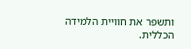ותשפר את חוויית הלמידה הכללית.